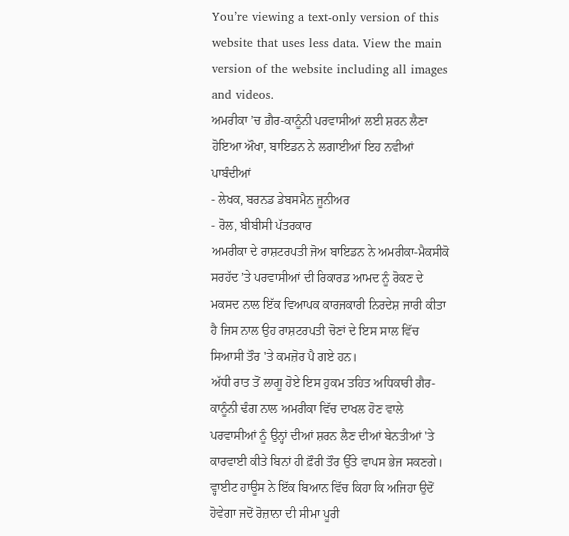You’re viewing a text-only version of this website that uses less data. View the main version of the website including all images and videos.
ਅਮਰੀਕਾ ’ਚ ਗ਼ੈਰ-ਕਾਨੂੰਨੀ ਪਰਵਾਸੀਆਂ ਲਈ ਸ਼ਰਨ ਲੈਣਾ ਹੋਇਆ ਔਖਾ, ਬਾਇਡਨ ਨੇ ਲਗਾਈਆਂ ਇਹ ਨਵੀਆਂ ਪਾਬੰਦੀਆਂ
- ਲੇਖਕ, ਬਰਨਡ ਡੇਬਸਮੈਨ ਜੂਨੀਅਰ
- ਰੋਲ, ਬੀਬੀਸੀ ਪੱਤਰਕਾਰ
ਅਮਰੀਕਾ ਦੇ ਰਾਸ਼ਟਰਪਤੀ ਜੋਅ ਬਾਇਡਨ ਨੇ ਅਮਰੀਕਾ-ਮੈਕਸੀਕੋ ਸਰਹੱਦ ’ਤੇ ਪਰਵਾਸੀਆਂ ਦੀ ਰਿਕਾਰਡ ਆਮਦ ਨੂੰ ਰੋਕਣ ਦੇ ਮਕਸਦ ਨਾਲ ਇੱਕ ਵਿਆਪਕ ਕਾਰਜਕਾਰੀ ਨਿਰਦੇਸ਼ ਜਾਰੀ ਕੀਤਾ ਹੈ ਜਿਸ ਨਾਲ ਉਹ ਰਾਸ਼ਟਰਪਤੀ ਚੋਣਾਂ ਦੇ ਇਸ ਸਾਲ ਵਿੱਚ ਸਿਆਸੀ ਤੌਰ 'ਤੇ ਕਮਜ਼ੋਰ ਪੈ ਗਏ ਹਨ।
ਅੱਧੀ ਰਾਤ ਤੋਂ ਲਾਗੂ ਹੋਏ ਇਸ ਹੁਕਮ ਤਹਿਤ ਅਧਿਕਾਰੀ ਗੈਰ-ਕਾਨੂੰਨੀ ਢੰਗ ਨਾਲ ਅਮਰੀਕਾ ਵਿੱਚ ਦਾਖਲ ਹੋਣ ਵਾਲੇ ਪਰਵਾਸੀਆਂ ਨੂੰ ਉਨ੍ਹਾਂ ਦੀਆਂ ਸ਼ਰਨ ਲੈਣ ਦੀਆਂ ਬੇਨਤੀਆਂ 'ਤੇ ਕਾਰਵਾਈ ਕੀਤੇ ਬਿਨਾਂ ਹੀ ਫ਼ੌਰੀ ਤੌਰ ਉੱਤੇ ਵਾਪਸ ਭੇਜ ਸਕਣਗੇ।
ਵ੍ਹਾਈਟ ਹਾਊਸ ਨੇ ਇੱਕ ਬਿਆਨ ਵਿੱਚ ਕਿਹਾ ਕਿ ਅਜਿਹਾ ਉਦੋਂ ਹੋਵੇਗਾ ਜਦੋਂ ਰੋਜ਼ਾਨਾ ਦੀ ਸੀਮਾ ਪੂਰੀ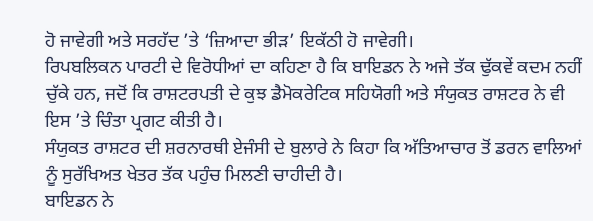ਹੋ ਜਾਵੇਗੀ ਅਤੇ ਸਰਹੱਦ ’ਤੇ ‘ਜ਼ਿਆਦਾ ਭੀੜ’ ਇਕੱਠੀ ਹੋ ਜਾਵੇਗੀ।
ਰਿਪਬਲਿਕਨ ਪਾਰਟੀ ਦੇ ਵਿਰੋਧੀਆਂ ਦਾ ਕਹਿਣਾ ਹੈ ਕਿ ਬਾਇਡਨ ਨੇ ਅਜੇ ਤੱਕ ਢੁੱਕਵੇਂ ਕਦਮ ਨਹੀਂ ਚੁੱਕੇ ਹਨ, ਜਦੋਂ ਕਿ ਰਾਸ਼ਟਰਪਤੀ ਦੇ ਕੁਝ ਡੈਮੋਕਰੇਟਿਕ ਸਹਿਯੋਗੀ ਅਤੇ ਸੰਯੁਕਤ ਰਾਸ਼ਟਰ ਨੇ ਵੀ ਇਸ ’ਤੇ ਚਿੰਤਾ ਪ੍ਰਗਟ ਕੀਤੀ ਹੈ।
ਸੰਯੁਕਤ ਰਾਸ਼ਟਰ ਦੀ ਸ਼ਰਨਾਰਥੀ ਏਜੰਸੀ ਦੇ ਬੁਲਾਰੇ ਨੇ ਕਿਹਾ ਕਿ ਅੱਤਿਆਚਾਰ ਤੋਂ ਡਰਨ ਵਾਲਿਆਂ ਨੂੰ ਸੁਰੱਖਿਅਤ ਖੇਤਰ ਤੱਕ ਪਹੁੰਚ ਮਿਲਣੀ ਚਾਹੀਦੀ ਹੈ।
ਬਾਇਡਨ ਨੇ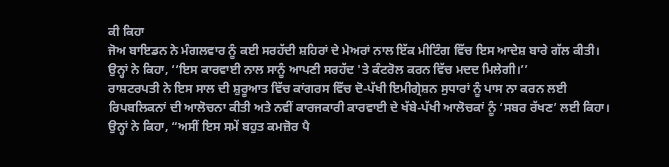ਕੀ ਕਿਹਾ
ਜੋਅ ਬਾਇਡਨ ਨੇ ਮੰਗਲਵਾਰ ਨੂੰ ਕਈ ਸਰਹੱਦੀ ਸ਼ਹਿਰਾਂ ਦੇ ਮੇਅਰਾਂ ਨਾਲ ਇੱਕ ਮੀਟਿੰਗ ਵਿੱਚ ਇਸ ਆਦੇਸ਼ ਬਾਰੇ ਗੱਲ ਕੀਤੀ।
ਉਨ੍ਹਾਂ ਨੇ ਕਿਹਾ, ‘‘ਇਸ ਕਾਰਵਾਈ ਨਾਲ ਸਾਨੂੰ ਆਪਣੀ ਸਰਹੱਦ 'ਤੇ ਕੰਟਰੋਲ ਕਰਨ ਵਿੱਚ ਮਦਦ ਮਿਲੇਗੀ।’’
ਰਾਸ਼ਟਰਪਤੀ ਨੇ ਇਸ ਸਾਲ ਦੀ ਸ਼ੁਰੂਆਤ ਵਿੱਚ ਕਾਂਗਰਸ ਵਿੱਚ ਦੋ-ਪੱਖੀ ਇਮੀਗ੍ਰੇਸ਼ਨ ਸੁਧਾਰਾਂ ਨੂੰ ਪਾਸ ਨਾ ਕਰਨ ਲਈ ਰਿਪਬਲਿਕਨਾਂ ਦੀ ਆਲੋਚਨਾ ਕੀਤੀ ਅਤੇ ਨਵੀਂ ਕਾਰਜਕਾਰੀ ਕਾਰਵਾਈ ਦੇ ਖੱਬੇ-ਪੱਖੀ ਆਲੋਚਕਾਂ ਨੂੰ ‘ਸਬਰ ਰੱਖਣ’ ਲਈ ਕਿਹਾ।
ਉਨ੍ਹਾਂ ਨੇ ਕਿਹਾ, “ਅਸੀਂ ਇਸ ਸਮੇਂ ਬਹੁਤ ਕਮਜ਼ੋਰ ਪੈ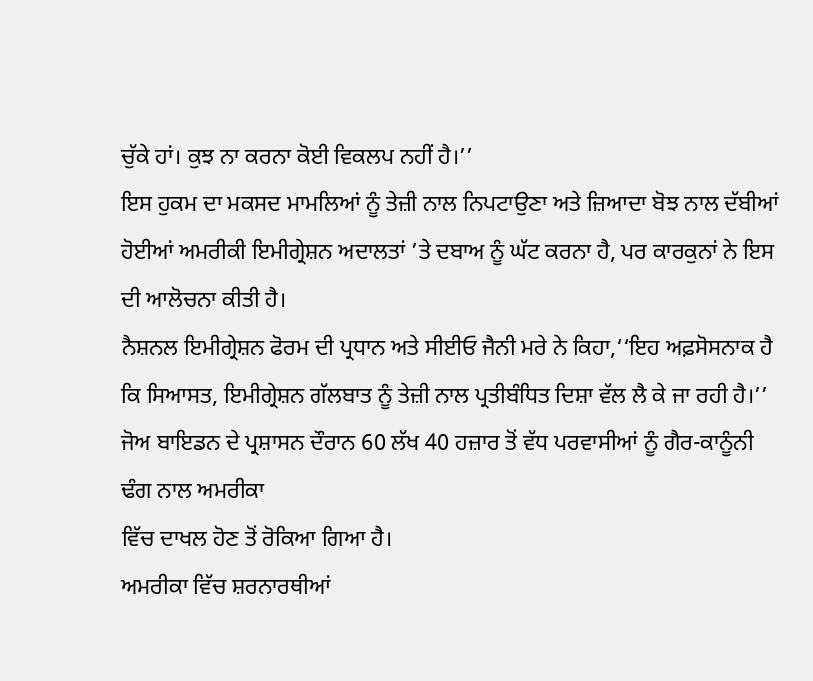ਚੁੱਕੇ ਹਾਂ। ਕੁਝ ਨਾ ਕਰਨਾ ਕੋਈ ਵਿਕਲਪ ਨਹੀਂ ਹੈ।’’
ਇਸ ਹੁਕਮ ਦਾ ਮਕਸਦ ਮਾਮਲਿਆਂ ਨੂੰ ਤੇਜ਼ੀ ਨਾਲ ਨਿਪਟਾਉਣਾ ਅਤੇ ਜ਼ਿਆਦਾ ਬੋਝ ਨਾਲ ਦੱਬੀਆਂ ਹੋਈਆਂ ਅਮਰੀਕੀ ਇਮੀਗ੍ਰੇਸ਼ਨ ਅਦਾਲਤਾਂ ’ਤੇ ਦਬਾਅ ਨੂੰ ਘੱਟ ਕਰਨਾ ਹੈ, ਪਰ ਕਾਰਕੁਨਾਂ ਨੇ ਇਸ ਦੀ ਆਲੋਚਨਾ ਕੀਤੀ ਹੈ।
ਨੈਸ਼ਨਲ ਇਮੀਗ੍ਰੇਸ਼ਨ ਫੋਰਮ ਦੀ ਪ੍ਰਧਾਨ ਅਤੇ ਸੀਈਓ ਜੈਨੀ ਮਰੇ ਨੇ ਕਿਹਾ,‘‘ਇਹ ਅਫ਼ਸੋਸਨਾਕ ਹੈ ਕਿ ਸਿਆਸਤ, ਇਮੀਗ੍ਰੇਸ਼ਨ ਗੱਲਬਾਤ ਨੂੰ ਤੇਜ਼ੀ ਨਾਲ ਪ੍ਰਤੀਬੰਧਿਤ ਦਿਸ਼ਾ ਵੱਲ ਲੈ ਕੇ ਜਾ ਰਹੀ ਹੈ।’’
ਜੋਅ ਬਾਇਡਨ ਦੇ ਪ੍ਰਸ਼ਾਸਨ ਦੌਰਾਨ 60 ਲੱਖ 40 ਹਜ਼ਾਰ ਤੋਂ ਵੱਧ ਪਰਵਾਸੀਆਂ ਨੂੰ ਗੈਰ-ਕਾਨੂੰਨੀ ਢੰਗ ਨਾਲ ਅਮਰੀਕਾ
ਵਿੱਚ ਦਾਖਲ ਹੋਣ ਤੋਂ ਰੋਕਿਆ ਗਿਆ ਹੈ।
ਅਮਰੀਕਾ ਵਿੱਚ ਸ਼ਰਨਾਰਥੀਆਂ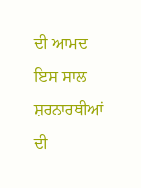ਦੀ ਆਮਦ
ਇਸ ਸਾਲ ਸ਼ਰਨਾਰਥੀਆਂ ਦੀ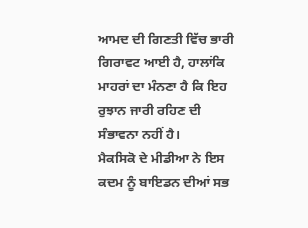ਆਮਦ ਦੀ ਗਿਣਤੀ ਵਿੱਚ ਭਾਰੀ ਗਿਰਾਵਟ ਆਈ ਹੈ, ਹਾਲਾਂਕਿ ਮਾਹਰਾਂ ਦਾ ਮੰਨਣਾ ਹੈ ਕਿ ਇਹ ਰੁਝਾਨ ਜਾਰੀ ਰਹਿਣ ਦੀ ਸੰਭਾਵਨਾ ਨਹੀਂ ਹੈ।
ਮੈਕਸਿਕੋ ਦੇ ਮੀਡੀਆ ਨੇ ਇਸ ਕਦਮ ਨੂੰ ਬਾਇਡਨ ਦੀਆਂ ਸਭ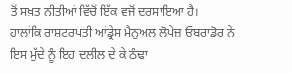ਤੋਂ ਸਖ਼ਤ ਨੀਤੀਆਂ ਵਿੱਚੋਂ ਇੱਕ ਵਜੋਂ ਦਰਸਾਇਆ ਹੈ।
ਹਾਲਾਂਕਿ ਰਾਸ਼ਟਰਪਤੀ ਆਂਡ੍ਰੇਸ ਮੈਨੁਅਲ ਲੋਪੇਜ਼ ਓਬਰਾਡੋਰ ਨੇ ਇਸ ਮੁੱਦੇ ਨੂੰ ਇਹ ਦਲੀਲ ਦੇ ਕੇ ਠੰਢਾ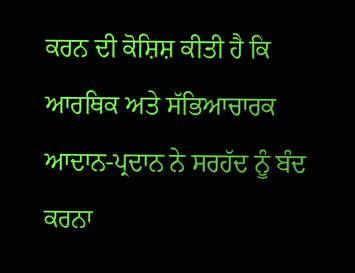ਕਰਨ ਦੀ ਕੋਸ਼ਿਸ਼ ਕੀਤੀ ਹੈ ਕਿ ਆਰਥਿਕ ਅਤੇ ਸੱਭਿਆਚਾਰਕ ਆਦਾਨ-ਪ੍ਰਦਾਨ ਨੇ ਸਰਹੱਦ ਨੂੰ ਬੰਦ ਕਰਨਾ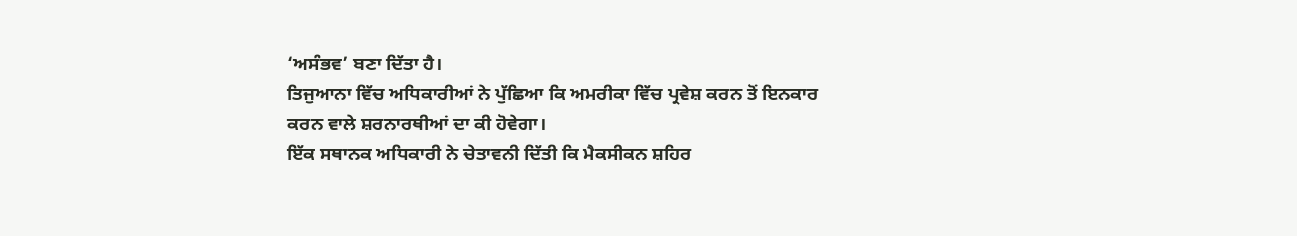‘ਅਸੰਭਵ’ ਬਣਾ ਦਿੱਤਾ ਹੈ।
ਤਿਜੁਆਨਾ ਵਿੱਚ ਅਧਿਕਾਰੀਆਂ ਨੇ ਪੁੱਛਿਆ ਕਿ ਅਮਰੀਕਾ ਵਿੱਚ ਪ੍ਰਵੇਸ਼ ਕਰਨ ਤੋਂ ਇਨਕਾਰ ਕਰਨ ਵਾਲੇ ਸ਼ਰਨਾਰਥੀਆਂ ਦਾ ਕੀ ਹੋਵੇਗਾ।
ਇੱਕ ਸਥਾਨਕ ਅਧਿਕਾਰੀ ਨੇ ਚੇਤਾਵਨੀ ਦਿੱਤੀ ਕਿ ਮੈਕਸੀਕਨ ਸ਼ਹਿਰ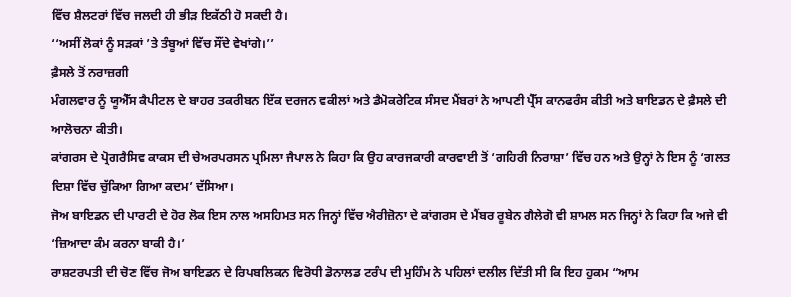ਵਿੱਚ ਸ਼ੈਲਟਰਾਂ ਵਿੱਚ ਜਲਦੀ ਹੀ ਭੀੜ ਇਕੱਠੀ ਹੋ ਸਕਦੀ ਹੈ।
‘‘ਅਸੀਂ ਲੋਕਾਂ ਨੂੰ ਸੜਕਾਂ ’ਤੇ ਤੰਬੂਆਂ ਵਿੱਚ ਸੌਂਦੇ ਵੇਖਾਂਗੇ।’’
ਫ਼ੈਸਲੇ ਤੋਂ ਨਰਾਜ਼ਗੀ
ਮੰਗਲਵਾਰ ਨੂੰ ਯੂਐੱਸ ਕੈਪੀਟਲ ਦੇ ਬਾਹਰ ਤਕਰੀਬਨ ਇੱਕ ਦਰਜਨ ਵਕੀਲਾਂ ਅਤੇ ਡੈਮੋਕਰੇਟਿਕ ਸੰਸਦ ਮੈਂਬਰਾਂ ਨੇ ਆਪਣੀ ਪ੍ਰੈੱਸ ਕਾਨਫਰੰਸ ਕੀਤੀ ਅਤੇ ਬਾਇਡਨ ਦੇ ਫ਼ੈਸਲੇ ਦੀ ਆਲੋਚਨਾ ਕੀਤੀ।
ਕਾਂਗਰਸ ਦੇ ਪ੍ਰੋਗਰੈਸਿਵ ਕਾਕਸ ਦੀ ਚੇਅਰਪਰਸਨ ਪ੍ਰਮਿਲਾ ਜੈਪਾਲ ਨੇ ਕਿਹਾ ਕਿ ਉਹ ਕਾਰਜਕਾਰੀ ਕਾਰਵਾਈ ਤੋਂ ‘ਗਹਿਰੀ ਨਿਰਾਸ਼ਾ’ ਵਿੱਚ ਹਨ ਅਤੇ ਉਨ੍ਹਾਂ ਨੇ ਇਸ ਨੂੰ ‘ਗਲਤ ਦਿਸ਼ਾ ਵਿੱਚ ਚੁੱਕਿਆ ਗਿਆ ਕਦਮ’ ਦੱਸਿਆ।
ਜੋਅ ਬਾਇਡਨ ਦੀ ਪਾਰਟੀ ਦੇ ਹੋਰ ਲੋਕ ਇਸ ਨਾਲ ਅਸਹਿਮਤ ਸਨ ਜਿਨ੍ਹਾਂ ਵਿੱਚ ਐਰੀਜ਼ੋਨਾ ਦੇ ਕਾਂਗਰਸ ਦੇ ਮੈਂਬਰ ਰੂਬੇਨ ਗੈਲੇਗੋ ਵੀ ਸ਼ਾਮਲ ਸਨ ਜਿਨ੍ਹਾਂ ਨੇ ਕਿਹਾ ਕਿ ਅਜੇ ਵੀ ‘ਜ਼ਿਆਦਾ ਕੰਮ ਕਰਨਾ ਬਾਕੀ ਹੈ।’
ਰਾਸ਼ਟਰਪਤੀ ਦੀ ਚੋਣ ਵਿੱਚ ਜੋਅ ਬਾਇਡਨ ਦੇ ਰਿਪਬਲਿਕਨ ਵਿਰੋਧੀ ਡੋਨਾਲਡ ਟਰੰਪ ਦੀ ਮੁਹਿੰਮ ਨੇ ਪਹਿਲਾਂ ਦਲੀਲ ਦਿੱਤੀ ਸੀ ਕਿ ਇਹ ਹੁਕਮ “ਆਮ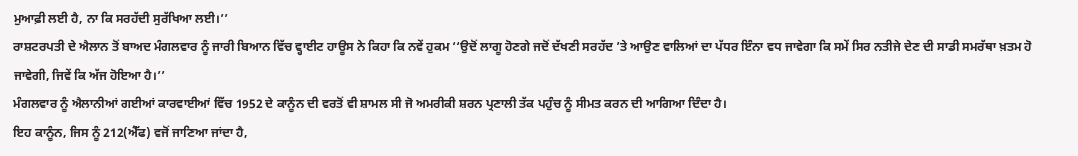ਮੁਆਫ਼ੀ ਲਈ ਹੈ, ਨਾ ਕਿ ਸਰਹੱਦੀ ਸੁਰੱਖਿਆ ਲਈ।’’
ਰਾਸ਼ਟਰਪਤੀ ਦੇ ਐਲਾਨ ਤੋਂ ਬਾਅਦ ਮੰਗਲਵਾਰ ਨੂੰ ਜਾਰੀ ਬਿਆਨ ਵਿੱਚ ਵ੍ਹਾਈਟ ਹਾਊਸ ਨੇ ਕਿਹਾ ਕਿ ਨਵੇਂ ਹੁਕਮ ‘‘ਉਦੋਂ ਲਾਗੂ ਹੋਣਗੇ ਜਦੋਂ ਦੱਖਣੀ ਸਰਹੱਦ ’ਤੇ ਆਉਣ ਵਾਲਿਆਂ ਦਾ ਪੱਧਰ ਇੰਨਾ ਵਧ ਜਾਵੇਗਾ ਕਿ ਸਮੇਂ ਸਿਰ ਨਤੀਜੇ ਦੇਣ ਦੀ ਸਾਡੀ ਸਮਰੱਥਾ ਖ਼ਤਮ ਹੋ ਜਾਵੇਗੀ, ਜਿਵੇਂ ਕਿ ਅੱਜ ਹੋਇਆ ਹੈ।’’
ਮੰਗਲਵਾਰ ਨੂੰ ਐਲਾਨੀਆਂ ਗਈਆਂ ਕਾਰਵਾਈਆਂ ਵਿੱਚ 1952 ਦੇ ਕਾਨੂੰਨ ਦੀ ਵਰਤੋਂ ਵੀ ਸ਼ਾਮਲ ਸੀ ਜੋ ਅਮਰੀਕੀ ਸ਼ਰਨ ਪ੍ਰਣਾਲੀ ਤੱਕ ਪਹੁੰਚ ਨੂੰ ਸੀਮਤ ਕਰਨ ਦੀ ਆਗਿਆ ਦਿੰਦਾ ਹੈ।
ਇਹ ਕਾਨੂੰਨ, ਜਿਸ ਨੂੰ 212(ਐੱਫ) ਵਜੋਂ ਜਾਣਿਆ ਜਾਂਦਾ ਹੈ,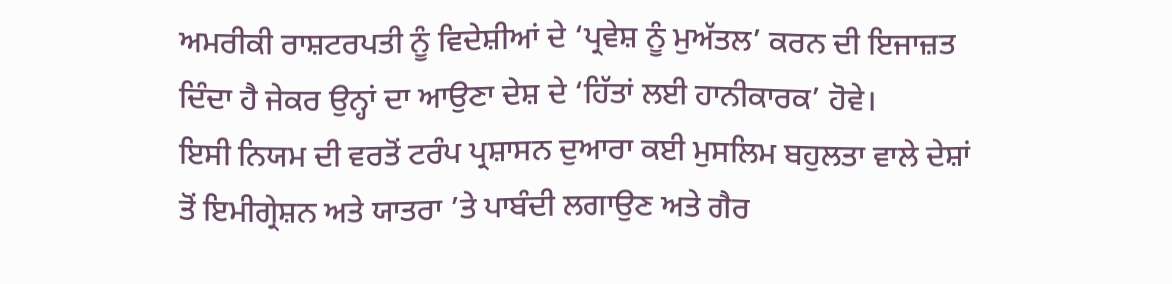ਅਮਰੀਕੀ ਰਾਸ਼ਟਰਪਤੀ ਨੂੰ ਵਿਦੇਸ਼ੀਆਂ ਦੇ ‘ਪ੍ਰਵੇਸ਼ ਨੂੰ ਮੁਅੱਤਲ’ ਕਰਨ ਦੀ ਇਜਾਜ਼ਤ ਦਿੰਦਾ ਹੈ ਜੇਕਰ ਉਨ੍ਹਾਂ ਦਾ ਆਉਣਾ ਦੇਸ਼ ਦੇ ‘ਹਿੱਤਾਂ ਲਈ ਹਾਨੀਕਾਰਕ’ ਹੋਵੇ।
ਇਸੀ ਨਿਯਮ ਦੀ ਵਰਤੋਂ ਟਰੰਪ ਪ੍ਰਸ਼ਾਸਨ ਦੁਆਰਾ ਕਈ ਮੁਸਲਿਮ ਬਹੁਲਤਾ ਵਾਲੇ ਦੇਸ਼ਾਂ ਤੋਂ ਇਮੀਗ੍ਰੇਸ਼ਨ ਅਤੇ ਯਾਤਰਾ ’ਤੇ ਪਾਬੰਦੀ ਲਗਾਉਣ ਅਤੇ ਗੈਰ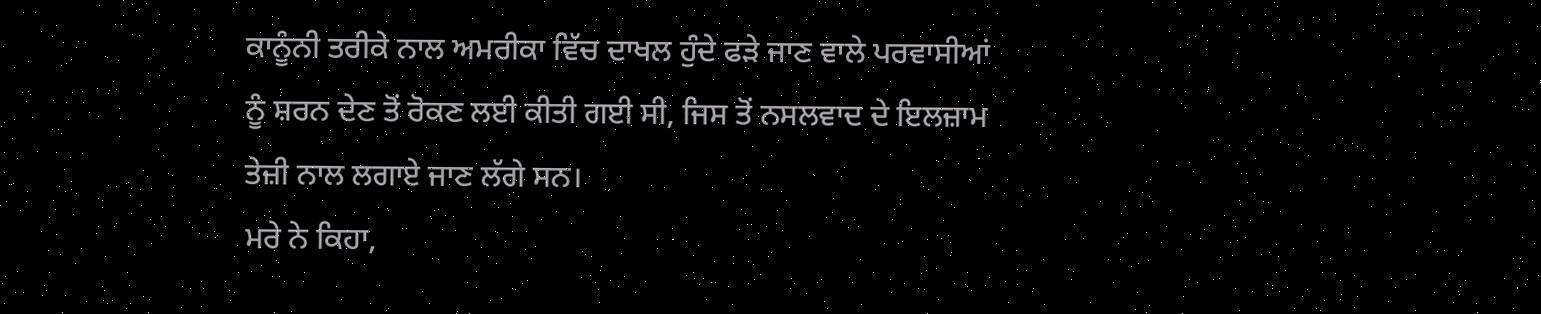ਕਾਨੂੰਨੀ ਤਰੀਕੇ ਨਾਲ ਅਮਰੀਕਾ ਵਿੱਚ ਦਾਖਲ ਹੁੰਦੇ ਫੜੇ ਜਾਣ ਵਾਲੇ ਪਰਵਾਸੀਆਂ ਨੂੰ ਸ਼ਰਨ ਦੇਣ ਤੋਂ ਰੋਕਣ ਲਈ ਕੀਤੀ ਗਈ ਸੀ, ਜਿਸ ਤੋਂ ਨਸਲਵਾਦ ਦੇ ਇਲਜ਼ਾਮ ਤੇਜ਼ੀ ਨਾਲ ਲਗਾਏ ਜਾਣ ਲੱਗੇ ਸਨ।
ਮਰੇ ਨੇ ਕਿਹਾ,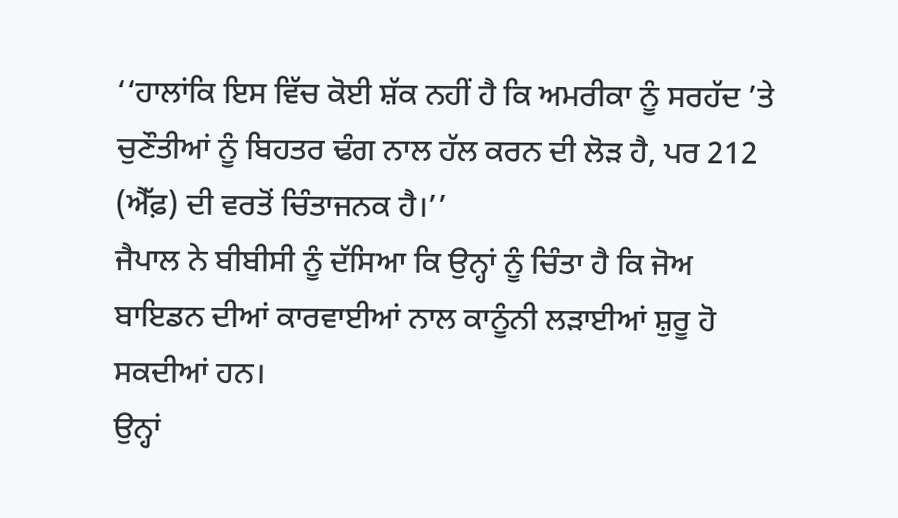‘‘ਹਾਲਾਂਕਿ ਇਸ ਵਿੱਚ ਕੋਈ ਸ਼ੱਕ ਨਹੀਂ ਹੈ ਕਿ ਅਮਰੀਕਾ ਨੂੰ ਸਰਹੱਦ ’ਤੇ ਚੁਣੌਤੀਆਂ ਨੂੰ ਬਿਹਤਰ ਢੰਗ ਨਾਲ ਹੱਲ ਕਰਨ ਦੀ ਲੋੜ ਹੈ, ਪਰ 212 (ਐੱਫ਼) ਦੀ ਵਰਤੋਂ ਚਿੰਤਾਜਨਕ ਹੈ।’’
ਜੈਪਾਲ ਨੇ ਬੀਬੀਸੀ ਨੂੰ ਦੱਸਿਆ ਕਿ ਉਨ੍ਹਾਂ ਨੂੰ ਚਿੰਤਾ ਹੈ ਕਿ ਜੋਅ ਬਾਇਡਨ ਦੀਆਂ ਕਾਰਵਾਈਆਂ ਨਾਲ ਕਾਨੂੰਨੀ ਲੜਾਈਆਂ ਸ਼ੁਰੂ ਹੋ ਸਕਦੀਆਂ ਹਨ।
ਉਨ੍ਹਾਂ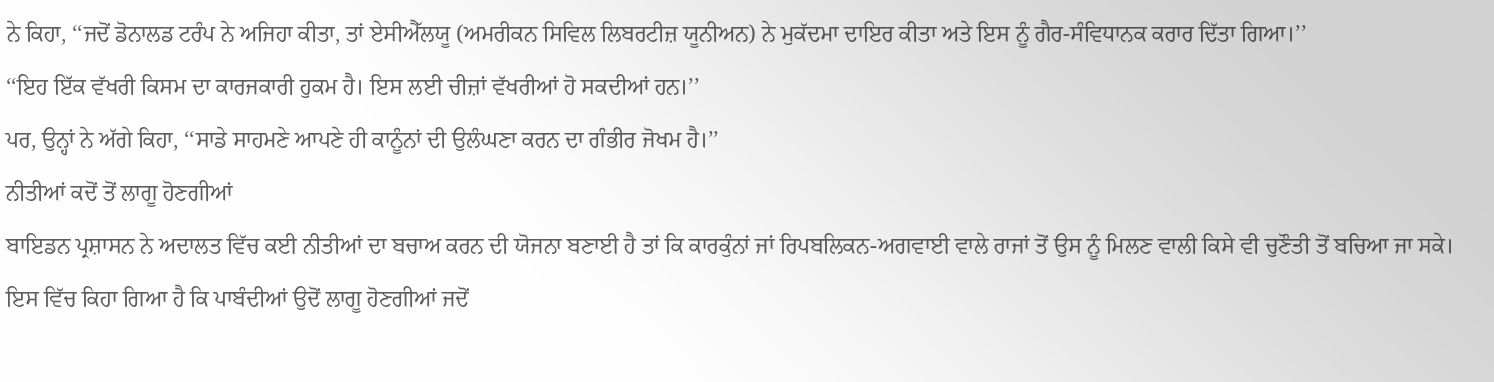ਨੇ ਕਿਹਾ, ‘‘ਜਦੋਂ ਡੋਨਾਲਡ ਟਰੰਪ ਨੇ ਅਜਿਹਾ ਕੀਤਾ, ਤਾਂ ਏਸੀਐੱਲਯੂ (ਅਮਰੀਕਨ ਸਿਵਿਲ ਲਿਬਰਟੀਜ਼ ਯੂਨੀਅਨ) ਨੇ ਮੁਕੱਦਮਾ ਦਾਇਰ ਕੀਤਾ ਅਤੇ ਇਸ ਨੂੰ ਗੈਰ-ਸੰਵਿਧਾਨਕ ਕਰਾਰ ਦਿੱਤਾ ਗਿਆ।’’
‘‘ਇਹ ਇੱਕ ਵੱਖਰੀ ਕਿਸਮ ਦਾ ਕਾਰਜਕਾਰੀ ਹੁਕਮ ਹੈ। ਇਸ ਲਈ ਚੀਜ਼ਾਂ ਵੱਖਰੀਆਂ ਹੋ ਸਕਦੀਆਂ ਹਨ।’’
ਪਰ, ਉਨ੍ਹਾਂ ਨੇ ਅੱਗੇ ਕਿਹਾ, ‘‘ਸਾਡੇ ਸਾਹਮਣੇ ਆਪਣੇ ਹੀ ਕਾਨੂੰਨਾਂ ਦੀ ਉਲੰਘਣਾ ਕਰਨ ਦਾ ਗੰਭੀਰ ਜੋਖਮ ਹੈ।’’
ਨੀਤੀਆਂ ਕਦੋਂ ਤੋਂ ਲਾਗੂ ਹੋਣਗੀਆਂ
ਬਾਇਡਨ ਪ੍ਰਸ਼ਾਸਨ ਨੇ ਅਦਾਲਤ ਵਿੱਚ ਕਈ ਨੀਤੀਆਂ ਦਾ ਬਚਾਅ ਕਰਨ ਦੀ ਯੋਜਨਾ ਬਣਾਈ ਹੈ ਤਾਂ ਕਿ ਕਾਰਕੁੰਨਾਂ ਜਾਂ ਰਿਪਬਲਿਕਨ-ਅਗਵਾਈ ਵਾਲੇ ਰਾਜਾਂ ਤੋਂ ਉਸ ਨੂੰ ਮਿਲਣ ਵਾਲੀ ਕਿਸੇ ਵੀ ਚੁਣੌਤੀ ਤੋਂ ਬਚਿਆ ਜਾ ਸਕੇ।
ਇਸ ਵਿੱਚ ਕਿਹਾ ਗਿਆ ਹੈ ਕਿ ਪਾਬੰਦੀਆਂ ਉਦੋਂ ਲਾਗੂ ਹੋਣਗੀਆਂ ਜਦੋਂ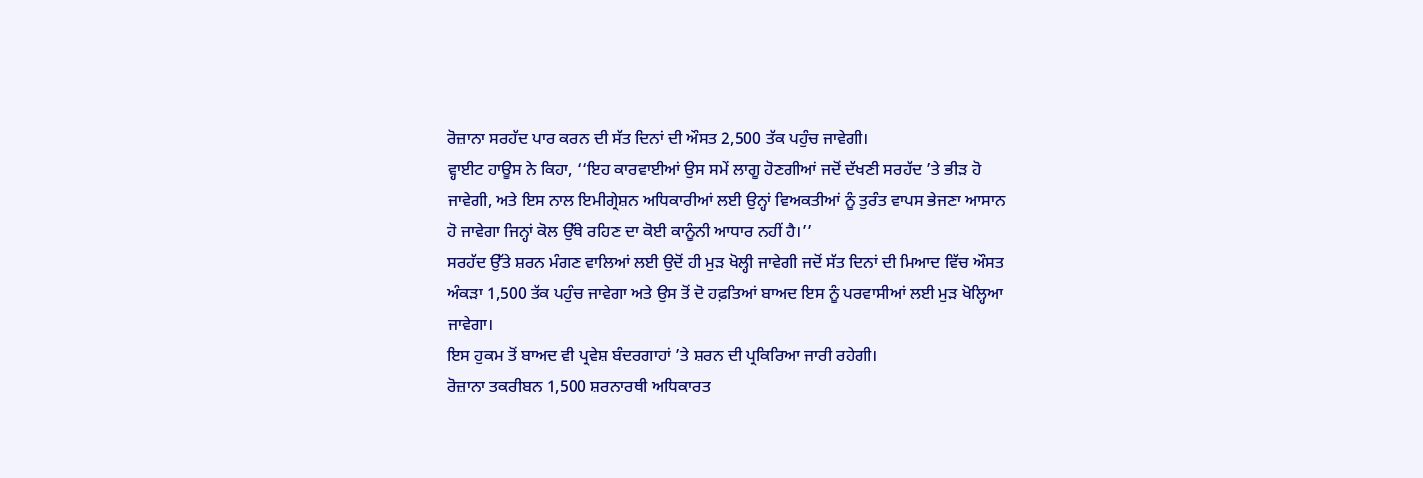ਰੋਜ਼ਾਨਾ ਸਰਹੱਦ ਪਾਰ ਕਰਨ ਦੀ ਸੱਤ ਦਿਨਾਂ ਦੀ ਔਸਤ 2,500 ਤੱਕ ਪਹੁੰਚ ਜਾਵੇਗੀ।
ਵ੍ਹਾਈਟ ਹਾਊਸ ਨੇ ਕਿਹਾ, ‘‘ਇਹ ਕਾਰਵਾਈਆਂ ਉਸ ਸਮੇਂ ਲਾਗੂ ਹੋਣਗੀਆਂ ਜਦੋਂ ਦੱਖਣੀ ਸਰਹੱਦ ’ਤੇ ਭੀੜ ਹੋ ਜਾਵੇਗੀ, ਅਤੇ ਇਸ ਨਾਲ ਇਮੀਗ੍ਰੇਸ਼ਨ ਅਧਿਕਾਰੀਆਂ ਲਈ ਉਨ੍ਹਾਂ ਵਿਅਕਤੀਆਂ ਨੂੰ ਤੁਰੰਤ ਵਾਪਸ ਭੇਜਣਾ ਆਸਾਨ ਹੋ ਜਾਵੇਗਾ ਜਿਨ੍ਹਾਂ ਕੋਲ ਉੱਥੇ ਰਹਿਣ ਦਾ ਕੋਈ ਕਾਨੂੰਨੀ ਆਧਾਰ ਨਹੀਂ ਹੈ।’’
ਸਰਹੱਦ ਉੱਤੇ ਸ਼ਰਨ ਮੰਗਣ ਵਾਲਿਆਂ ਲਈ ਉਦੋਂ ਹੀ ਮੁੜ ਖੋਲ੍ਹੀ ਜਾਵੇਗੀ ਜਦੋਂ ਸੱਤ ਦਿਨਾਂ ਦੀ ਮਿਆਦ ਵਿੱਚ ਔਸਤ ਅੰਕੜਾ 1,500 ਤੱਕ ਪਹੁੰਚ ਜਾਵੇਗਾ ਅਤੇ ਉਸ ਤੋਂ ਦੋ ਹਫ਼ਤਿਆਂ ਬਾਅਦ ਇਸ ਨੂੰ ਪਰਵਾਸੀਆਂ ਲਈ ਮੁੜ ਖੋਲ੍ਹਿਆ ਜਾਵੇਗਾ।
ਇਸ ਹੁਕਮ ਤੋਂ ਬਾਅਦ ਵੀ ਪ੍ਰਵੇਸ਼ ਬੰਦਰਗਾਹਾਂ ’ਤੇ ਸ਼ਰਨ ਦੀ ਪ੍ਰਕਿਰਿਆ ਜਾਰੀ ਰਹੇਗੀ।
ਰੋਜ਼ਾਨਾ ਤਕਰੀਬਨ 1,500 ਸ਼ਰਨਾਰਥੀ ਅਧਿਕਾਰਤ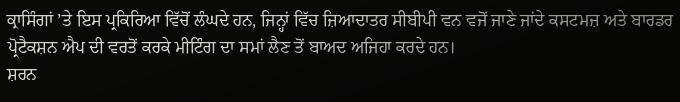ਕ੍ਰਾਸਿੰਗਾਂ ’ਤੇ ਇਸ ਪ੍ਰਕਿਰਿਆ ਵਿੱਚੋਂ ਲੰਘਦੇ ਹਨ, ਜਿਨ੍ਹਾਂ ਵਿੱਚ ਜ਼ਿਆਦਾਤਰ ਸੀਬੀਪੀ ਵਨ ਵਜੋਂ ਜਾਣੇ ਜਾਂਦੇ ਕਸਟਮਜ਼ ਅਤੇ ਬਾਰਡਰ ਪ੍ਰੋਟੈਕਸ਼ਨ ਐਪ ਦੀ ਵਰਤੋਂ ਕਰਕੇ ਮੀਟਿੰਗ ਦਾ ਸਮਾਂ ਲੈਣ ਤੋਂ ਬਾਅਦ ਅਜਿਹਾ ਕਰਦੇ ਹਨ।
ਸ਼ਰਨ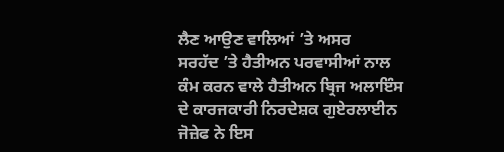ਲੈਣ ਆਉਣ ਵਾਲਿਆਂ ’ਤੇ ਅਸਰ
ਸਰਹੱਦ ’ਤੇ ਹੈਤੀਅਨ ਪਰਵਾਸੀਆਂ ਨਾਲ ਕੰਮ ਕਰਨ ਵਾਲੇ ਹੈਤੀਅਨ ਬ੍ਰਿਜ ਅਲਾਇੰਸ ਦੇ ਕਾਰਜਕਾਰੀ ਨਿਰਦੇਸ਼ਕ ਗੁਏਰਲਾਈਨ ਜੋਜ਼ੇਫ ਨੇ ਇਸ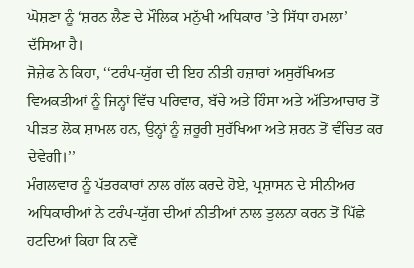ਘੋਸ਼ਣਾ ਨੂੰ ‘ਸ਼ਰਨ ਲੈਣ ਦੇ ਮੌਲਿਕ ਮਨੁੱਖੀ ਅਧਿਕਾਰ ’ਤੇ ਸਿੱਧਾ ਹਮਲਾ’ ਦੱਸਿਆ ਹੈ।
ਜੋਜ਼ੇਫ ਨੇ ਕਿਹਾ, ‘‘ਟਰੰਪ-ਯੁੱਗ ਦੀ ਇਹ ਨੀਤੀ ਹਜ਼ਾਰਾਂ ਅਸੁਰੱਖਿਅਤ ਵਿਅਕਤੀਆਂ ਨੂੰ ਜਿਨ੍ਹਾਂ ਵਿੱਚ ਪਰਿਵਾਰ, ਬੱਚੇ ਅਤੇ ਹਿੰਸਾ ਅਤੇ ਅੱਤਿਆਚਾਰ ਤੋਂ ਪੀੜਤ ਲੋਕ ਸ਼ਾਮਲ ਹਨ, ਉਨ੍ਹਾਂ ਨੂੰ ਜ਼ਰੂਰੀ ਸੁਰੱਖਿਆ ਅਤੇ ਸ਼ਰਨ ਤੋਂ ਵੰਚਿਤ ਕਰ ਦੇਵੇਗੀ।’’
ਮੰਗਲਵਾਰ ਨੂੰ ਪੱਤਰਕਾਰਾਂ ਨਾਲ ਗੱਲ ਕਰਦੇ ਹੋਏ, ਪ੍ਰਸ਼ਾਸਨ ਦੇ ਸੀਨੀਅਰ ਅਧਿਕਾਰੀਆਂ ਨੇ ਟਰੰਪ-ਯੁੱਗ ਦੀਆਂ ਨੀਤੀਆਂ ਨਾਲ ਤੁਲਨਾ ਕਰਨ ਤੋਂ ਪਿੱਛੇ ਹਟਦਿਆਂ ਕਿਹਾ ਕਿ ਨਵੇਂ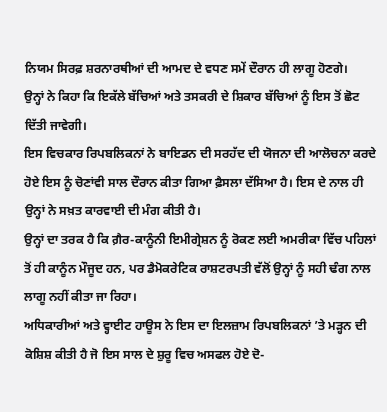ਨਿਯਮ ਸਿਰਫ਼ ਸ਼ਰਨਾਰਥੀਆਂ ਦੀ ਆਮਦ ਦੇ ਵਧਣ ਸਮੇਂ ਦੌਰਾਨ ਹੀ ਲਾਗੂ ਹੋਣਗੇ।
ਉਨ੍ਹਾਂ ਨੇ ਕਿਹਾ ਕਿ ਇਕੱਲੇ ਬੱਚਿਆਂ ਅਤੇ ਤਸਕਰੀ ਦੇ ਸ਼ਿਕਾਰ ਬੱਚਿਆਂ ਨੂੰ ਇਸ ਤੋਂ ਛੋਟ ਦਿੱਤੀ ਜਾਵੇਗੀ।
ਇਸ ਵਿਚਕਾਰ ਰਿਪਬਲਿਕਨਾਂ ਨੇ ਬਾਇਡਨ ਦੀ ਸਰਹੱਦ ਦੀ ਯੋਜਨਾ ਦੀ ਆਲੋਚਨਾ ਕਰਦੇ ਹੋਏ ਇਸ ਨੂੰ ਚੋਣਾਂਵੀ ਸਾਲ ਦੌਰਾਨ ਕੀਤਾ ਗਿਆ ਫ਼ੈਸਲਾ ਦੱਸਿਆ ਹੈ। ਇਸ ਦੇ ਨਾਲ ਹੀ ਉਨ੍ਹਾਂ ਨੇ ਸਖ਼ਤ ਕਾਰਵਾਈ ਦੀ ਮੰਗ ਕੀਤੀ ਹੈ।
ਉਨ੍ਹਾਂ ਦਾ ਤਰਕ ਹੈ ਕਿ ਗ਼ੈਰ-ਕਾਨੂੰਨੀ ਇਮੀਗ੍ਰੇਸ਼ਨ ਨੂੰ ਰੋਕਣ ਲਈ ਅਮਰੀਕਾ ਵਿੱਚ ਪਹਿਲਾਂ ਤੋਂ ਹੀ ਕਾਨੂੰਨ ਮੌਜੂਦ ਹਨ, ਪਰ ਡੈਮੋਕਰੇਟਿਕ ਰਾਸ਼ਟਰਪਤੀ ਵੱਲੋਂ ਉਨ੍ਹਾਂ ਨੂੰ ਸਹੀ ਢੰਗ ਨਾਲ ਲਾਗੂ ਨਹੀਂ ਕੀਤਾ ਜਾ ਰਿਹਾ।
ਅਧਿਕਾਰੀਆਂ ਅਤੇ ਵ੍ਹਾਈਟ ਹਾਊਸ ਨੇ ਇਸ ਦਾ ਇਲਜ਼ਾਮ ਰਿਪਬਲਿਕਨਾਂ ’ਤੇ ਮੜ੍ਹਨ ਦੀ ਕੋਸ਼ਿਸ਼ ਕੀਤੀ ਹੈ ਜੋ ਇਸ ਸਾਲ ਦੇ ਸ਼ੁਰੂ ਵਿਚ ਅਸਫਲ ਹੋਏ ਦੋ-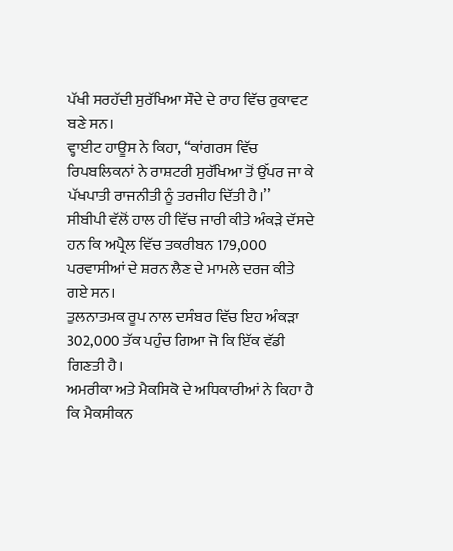ਪੱਖੀ ਸਰਹੱਦੀ ਸੁਰੱਖਿਆ ਸੌਦੇ ਦੇ ਰਾਹ ਵਿੱਚ ਰੁਕਾਵਟ ਬਣੇ ਸਨ।
ਵ੍ਹਾਈਟ ਹਾਊਸ ਨੇ ਕਿਹਾ, ‘‘ਕਾਂਗਰਸ ਵਿੱਚ ਰਿਪਬਲਿਕਨਾਂ ਨੇ ਰਾਸ਼ਟਰੀ ਸੁਰੱਖਿਆ ਤੋਂ ਉੱਪਰ ਜਾ ਕੇ ਪੱਖਪਾਤੀ ਰਾਜਨੀਤੀ ਨੂੰ ਤਰਜੀਹ ਦਿੱਤੀ ਹੈ।’’
ਸੀਬੀਪੀ ਵੱਲੋਂ ਹਾਲ ਹੀ ਵਿੱਚ ਜਾਰੀ ਕੀਤੇ ਅੰਕੜੇ ਦੱਸਦੇ ਹਨ ਕਿ ਅਪ੍ਰੈਲ ਵਿੱਚ ਤਕਰੀਬਨ 179,000 ਪਰਵਾਸੀਆਂ ਦੇ ਸ਼ਰਨ ਲੈਣ ਦੇ ਮਾਮਲੇ ਦਰਜ ਕੀਤੇ ਗਏ ਸਨ।
ਤੁਲਨਾਤਮਕ ਰੂਪ ਨਾਲ ਦਸੰਬਰ ਵਿੱਚ ਇਹ ਅੰਕੜਾ 302,000 ਤੱਕ ਪਹੁੰਚ ਗਿਆ ਜੋ ਕਿ ਇੱਕ ਵੱਡੀ ਗਿਣਤੀ ਹੈ।
ਅਮਰੀਕਾ ਅਤੇ ਮੈਕਸਿਕੋ ਦੇ ਅਧਿਕਾਰੀਆਂ ਨੇ ਕਿਹਾ ਹੈ ਕਿ ਮੈਕਸੀਕਨ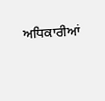ਅਧਿਕਾਰੀਆਂ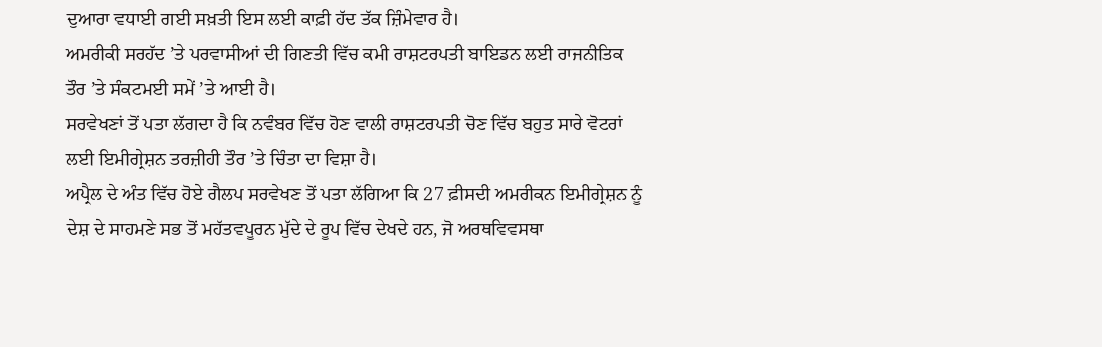ਦੁਆਰਾ ਵਧਾਈ ਗਈ ਸਖ਼ਤੀ ਇਸ ਲਈ ਕਾਫ਼ੀ ਹੱਦ ਤੱਕ ਜ਼ਿੰਮੇਵਾਰ ਹੈ।
ਅਮਰੀਕੀ ਸਰਹੱਦ ’ਤੇ ਪਰਵਾਸੀਆਂ ਦੀ ਗਿਣਤੀ ਵਿੱਚ ਕਮੀ ਰਾਸ਼ਟਰਪਤੀ ਬਾਇਡਨ ਲਈ ਰਾਜਨੀਤਿਕ ਤੌਰ ’ਤੇ ਸੰਕਟਮਈ ਸਮੇਂ ’ਤੇ ਆਈ ਹੈ।
ਸਰਵੇਖਣਾਂ ਤੋਂ ਪਤਾ ਲੱਗਦਾ ਹੈ ਕਿ ਨਵੰਬਰ ਵਿੱਚ ਹੋਣ ਵਾਲੀ ਰਾਸ਼ਟਰਪਤੀ ਚੋਣ ਵਿੱਚ ਬਹੁਤ ਸਾਰੇ ਵੋਟਰਾਂ ਲਈ ਇਮੀਗ੍ਰੇਸ਼ਨ ਤਰਜ਼ੀਹੀ ਤੌਰ ’ਤੇ ਚਿੰਤਾ ਦਾ ਵਿਸ਼ਾ ਹੈ।
ਅਪ੍ਰੈਲ ਦੇ ਅੰਤ ਵਿੱਚ ਹੋਏ ਗੈਲਪ ਸਰਵੇਖਣ ਤੋਂ ਪਤਾ ਲੱਗਿਆ ਕਿ 27 ਫ਼ੀਸਦੀ ਅਮਰੀਕਨ ਇਮੀਗ੍ਰੇਸ਼ਨ ਨੂੰ ਦੇਸ਼ ਦੇ ਸਾਹਮਣੇ ਸਭ ਤੋਂ ਮਹੱਤਵਪੂਰਨ ਮੁੱਦੇ ਦੇ ਰੂਪ ਵਿੱਚ ਦੇਖਦੇ ਹਨ, ਜੋ ਅਰਥਵਿਵਸਥਾ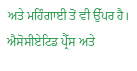ਅਤੇ ਮਹਿੰਗਾਈ ਤੋਂ ਵੀ ਉੱਪਰ ਹੈ।
ਐਸੋਸੀਏਟਿਡ ਪ੍ਰੈੱਸ ਅਤੇ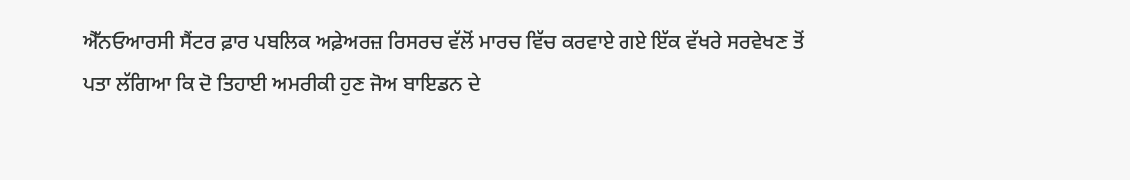ਐੱਨਓਆਰਸੀ ਸੈਂਟਰ ਫ਼ਾਰ ਪਬਲਿਕ ਅਫ਼ੇਅਰਜ਼ ਰਿਸਰਚ ਵੱਲੋਂ ਮਾਰਚ ਵਿੱਚ ਕਰਵਾਏ ਗਏ ਇੱਕ ਵੱਖਰੇ ਸਰਵੇਖਣ ਤੋਂ ਪਤਾ ਲੱਗਿਆ ਕਿ ਦੋ ਤਿਹਾਈ ਅਮਰੀਕੀ ਹੁਣ ਜੋਅ ਬਾਇਡਨ ਦੇ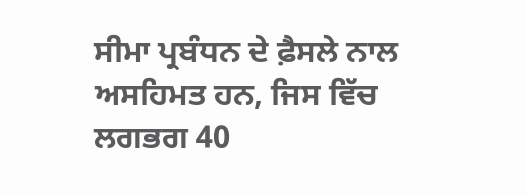ਸੀਮਾ ਪ੍ਰਬੰਧਨ ਦੇ ਫ਼ੈਸਲੇ ਨਾਲ ਅਸਹਿਮਤ ਹਨ, ਜਿਸ ਵਿੱਚ ਲਗਭਗ 40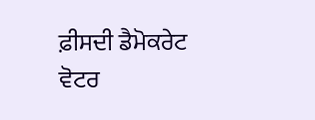ਫ਼ੀਸਦੀ ਡੈਮੋਕਰੇਟ ਵੋਟਰ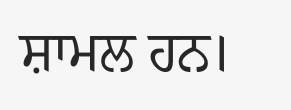ਸ਼ਾਮਲ ਹਨ।